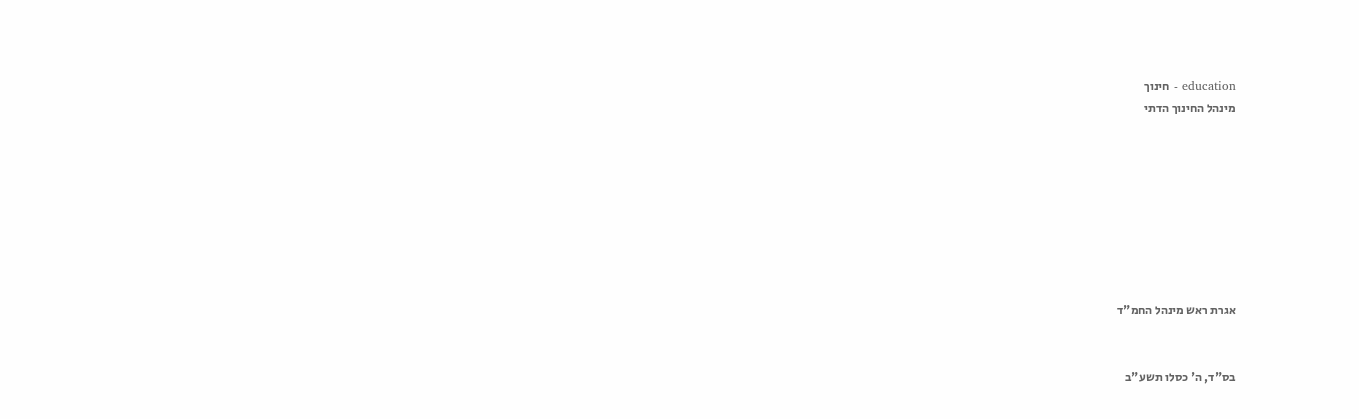education - חינוך
מינהל החינוך הדתי








אגרת ראש מינהל החמ"ד


בס"ד, ה' כסלו תשע"ב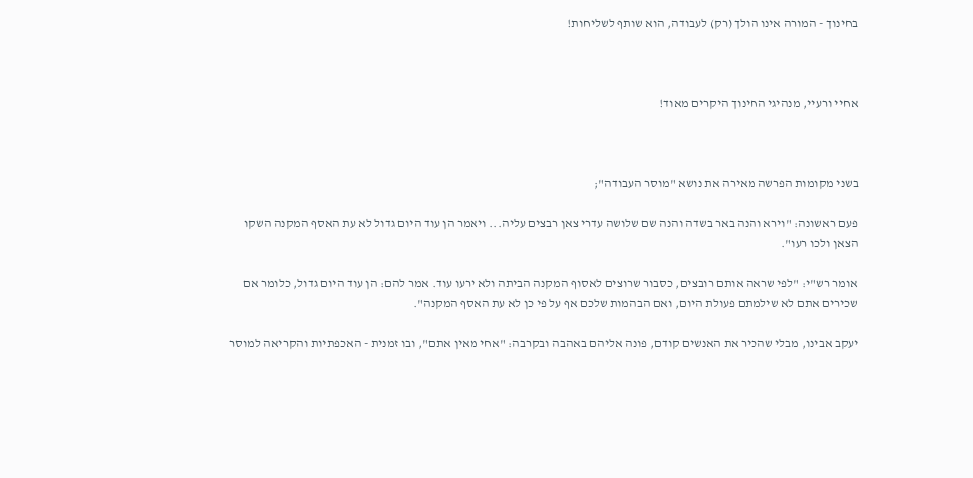בחינוך - המורה אינו הולך (רק) לעבודה, הוא שותף לשליחות!



אחיי ורעיי, מנהיגי החינוך היקרים מאוד!



בשני מקומות הפרשה מאירה את נושא "מוסר העבודה";

פעם ראשונה: "וירא והנה באר בשדה והנה שם שלושה עדרי צאן רבצים עליה... ויאמר הן עוד היום גדול לא עת האסף המקנה השקו הצאן ולכו רעו".

אומר רש"י: "לפי שראה אותם רובצים, כסבור שרוצים לאסוף המקנה הביתה ולא ירעו עוד. אמר להם: הן עוד היום גדול, כלומר אם שכירים אתם לא שילמתם פעולת היום, ואם הבהמות שלכם אף על פי כן לא עת האסף המקנה".

יעקב אבינו, מבלי שהכיר את האנשים קודם, פונה אליהם באהבה ובקרבה: "אחי מאין אתם", ובו זמנית - האכפתיות והקריאה למוסר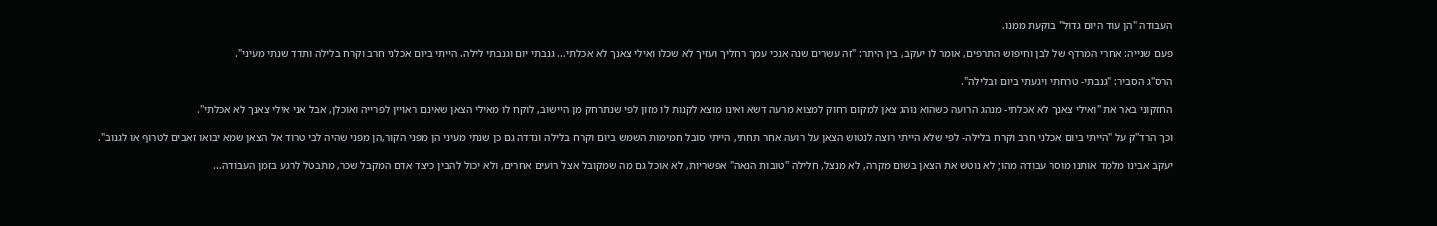העבודה "הן עוד היום גדול" בוקעת ממנו.

פעם שנייה: אחרי המרדף של לבן וחיפוש התרפים, אומר לו יעקב, בין היתר: "זה עשרים שנה אנכי עמך רחליך ועזיך לא שכלו ואילי צאנך לא אכלתי... גנבתי יום וגנבתי לילה. הייתי ביום אכלני חרב וקרח בלילה ותדד שנתי מעיני".

הרס"ג הסביר: "גנבתי- טרחתי ויגעתי ביום ובלילה".

החזקוני באר את "ואילי צאנך לא אכלתי- מנהג הרועה כשהוא נוהג צאן למקום רחוק למצוא מרעה דשא ואינו מוצא לקנות לו מזון לפי שנתרחק מן היישוב, לוקח לו מאילי הצאן שאינם ראויין לפרייה ואוכלן, אבל אני אילי צאנך לא אכלתי".

וכך הרד"ק על "הייתי ביום אכלני חרב וקרח בלילה- לפי שלא הייתי רוצה לנטוש הצאן על רועה אחר תחתי, הייתי סובל חמימות השמש ביום וקרח בלילה ונדדה גם כן שנתי מעיני הן מפני הקור,הן מפני שהיה לבי טרוד אל הצאן שמא יבואו זאבים לטרוף או לגנוב".

יעקב אבינו מלמד אותנו מוסר עבודה מהו; לא נוטש את הצאן בשום מקרה, לא מנצל, חלילה "טובות הנאה" אפשריות, לא אוכל גם מה שמקובל אצל רועים אחרים, ולא יכול להבין כיצד אדם המקבל שכר, מתבטל לרגע בזמן העבודה...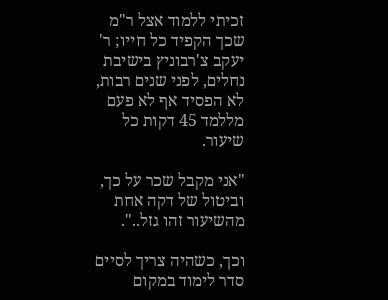זכיתי ללמוד אצל ר"מ שכך הקפיד כל חייו; ר' יעקב צ'רבוניץ בישיבת נחלים, לפני שנים רבות, לא הפסיד אף לא פעם מללמד 45 דקות כל שיעור.

"אני מקבל שכר על כך, וביטול של דקה אחת מהשיעור זהו גזל..".

וכך, כשהיה צריך לסיים סדר לימוד במקום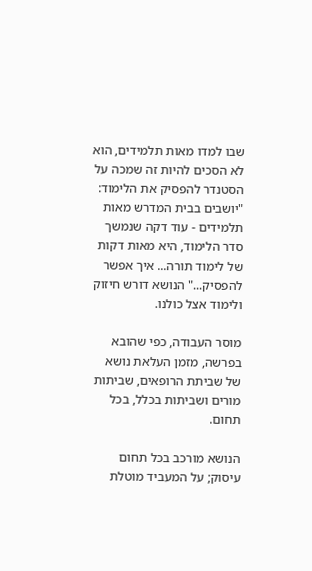שבו למדו מאות תלמידים, הוא לא הסכים להיות זה שמכה על הסטנדר להפסיק את הלימוד: "יושבים בבית המדרש מאות תלמידים - עוד דקה שנמשך סדר הלימוד, היא מאות דקות של לימוד תורה... איך אפשר להפסיק..." הנושא דורש חיזוק ולימוד אצל כולנו.

מוסר העבודה, כפי שהובא בפרשה, מזמן העלאת נושא של שביתת הרופאים, שביתות מורים ושביתות בכלל, בכל תחום.

הנושא מורכב בכל תחום עיסוק; על המעביד מוטלת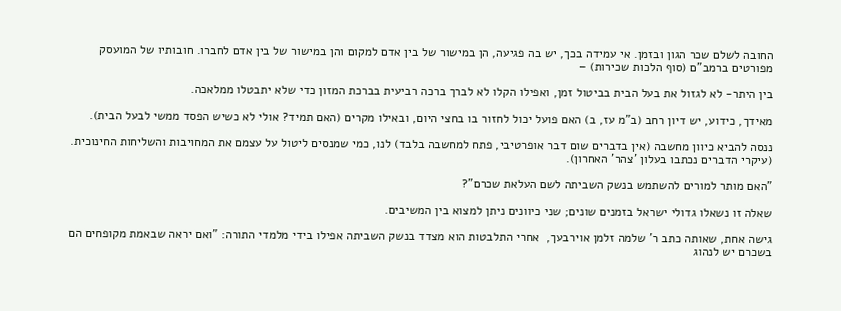החובה לשלם שכר הגון ובזמן. אי עמידה בכך, יש בה פגיעה, הן במישור של בין אדם למקום והן במישור של בין אדם לחברו. חובותיו של המועסק מפורטים ברמב"ם (סוף הלכות שכירות) –

בין היתר- לא לגזול את בעל הבית בביטול זמן, ואפילו הקלו לא לברך ברכה רביעית בברכת המזון כדי שלא יתבטלו ממלאכה.

מאידך, כידוע, יש דיון רחב (ב"מ עז, ב) האם פועל יכול לחזור בו בחצי היום, ובאילו מקרים (האם תמיד? אולי לא כשיש הפסד ממשי לבעל הבית).

ננסה להביא כיוון מחשבה (אין בדברים שום דבר אופרטיבי, פתח למחשבה בלבד) לנו, כמי שמנסים ליטול על עצמם את המחויבות והשליחות החינוכית. (עיקרי הדברים נכתבו בעלון 'צהר' האחרון).

"האם מותר למורים להשתמש בנשק השביתה לשם העלאת שכרם"?

שאלה זו נשאלו גדולי ישראל בזמנים שונים; שני כיוונים ניתן למצוא בין המשיבים.

גישה אחת, שאותה כתב ר' שלמה זלמן אוירבעך,  אחרי התלבטות הוא מצדד בנשק השביתה אפילו בידי מלמדי התורה: "ואם יראה שבאמת מקופחים הם בשכרם יש לנהוג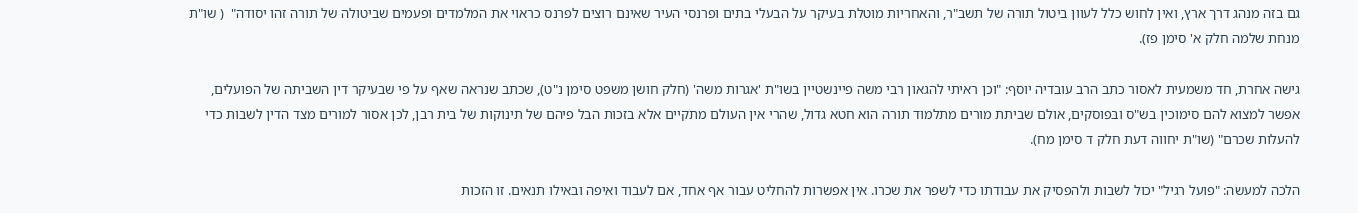גם בזה מנהג דרך ארץ, ואין לחוש כלל לעוון ביטול תורה של תשב"ר, והאחריות מוטלת בעיקר על הבעלי בתים ופרנסי העיר שאינם רוצים לפרנס כראוי את המלמדים ופעמים שביטולה של תורה זהו יסודה"  ( שו"ת מנחת שלמה חלק א' סימן פז).

גישה אחרת, חד משמעית לאסור כתב הרב עובדיה יוסף: "וכן ראיתי להגאון רבי משה פיינשטיין בשו"ת 'אגרות משה' (חלק חושן משפט סימן נ"ט), שכתב שנראה שאף על פי שבעיקר דין השביתה של הפועלים, אפשר למצוא להם סימוכין בש"ס ובפוסקים, אולם שביתת מורים מתלמוד תורה הוא חטא גדול, שהרי אין העולם מתקיים אלא בזכות הבל פיהם של תינוקות של בית רבן, לכן אסור למורים מצד הדין לשבות כדי להעלות שכרם" (שו"ת יחווה דעת חלק ד סימן מח).

הלכה למעשה: "פועל רגיל" יכול לשבות ולהפסיק את עבודתו כדי לשפר את שכרו. אין אפשרות להחליט עבור אף אחד, אם לעבוד ואיפה ובאילו תנאים. זו הזכות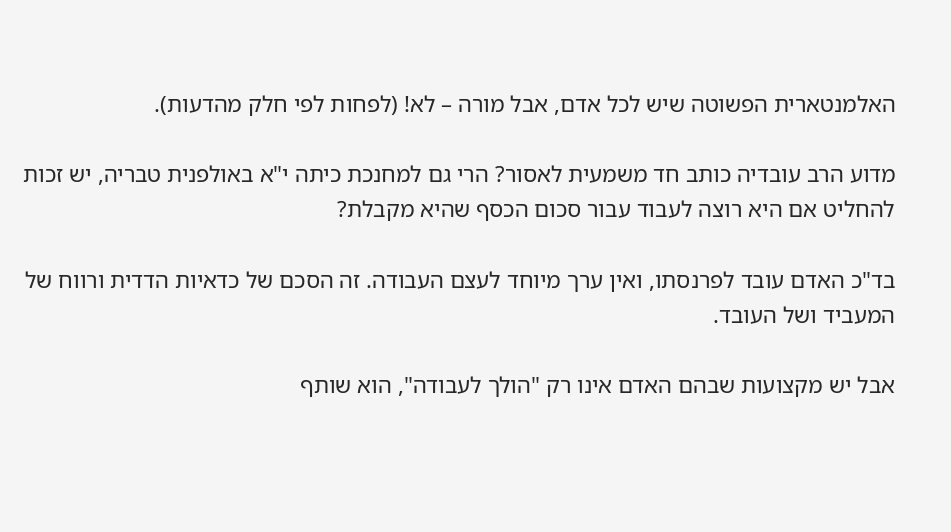האלמנטארית הפשוטה שיש לכל אדם, אבל מורה – לא! (לפחות לפי חלק מהדעות).

מדוע הרב עובדיה כותב חד משמעית לאסור? הרי גם למחנכת כיתה י"א באולפנית טבריה, יש זכות להחליט אם היא רוצה לעבוד עבור סכום הכסף שהיא מקבלת?

בד"כ האדם עובד לפרנסתו, ואין ערך מיוחד לעצם העבודה. זה הסכם של כדאיות הדדית ורווח של המעביד ושל העובד.

אבל יש מקצועות שבהם האדם אינו רק "הולך לעבודה", הוא שותף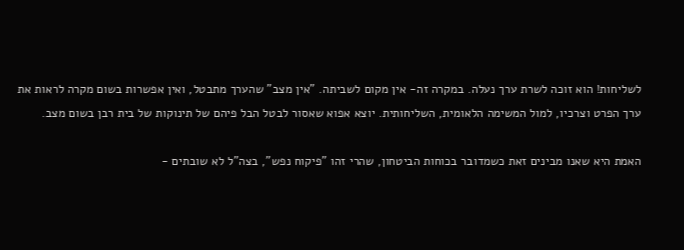לשליחות! הוא זוכה לשרת ערך נעלה. במקרה זה- אין מקום לשביתה. "אין מצב" שהערך מתבטל, ואין אפשרות בשום מקרה לראות את ערך הפרט וצרכיו, למול המשימה הלאומית, השליחותית. יוצא אפוא שאסור לבטל הבל פיהם של תינוקות של בית רבן בשום מצב.

האמת היא שאנו מבינים זאת כשמדובר בכוחות הביטחון, שהרי זהו "פיקוח נפש", בצה"ל לא שובתים -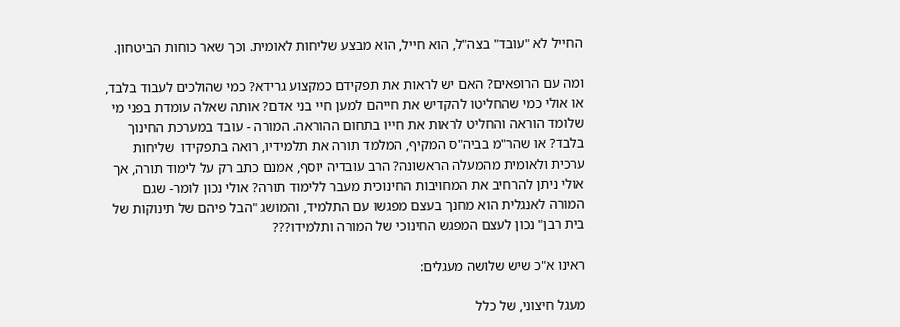החייל לא "עובד" בצה"ל, הוא חייל, הוא מבצע שליחות לאומית. וכך שאר כוחות הביטחון.

ומה עם הרופאים? האם יש לראות את תפקידם כמקצוע גרידא? כמי שהולכים לעבוד בלבד, או אולי כמי שהחליטו להקדיש את חייהם למען חיי בני אדם? אותה שאלה עומדת בפני מי שלומד הוראה והחליט לראות את חייו בתחום ההוראה. המורה - עובד במערכת החינוך בלבד? או שהר"מ בביה"ס המקיף, המלמד תורה את תלמידיו, רואה בתפקידו  שליחות ערכית ולאומית מהמעלה הראשונה? הרב עובדיה יוסף, אמנם כתב רק על לימוד תורה, אך אולי ניתן להרחיב את המחויבות החינוכית מעבר ללימוד תורה? אולי נכון לומר- שגם המורה לאנגלית הוא מחנך בעצם מפגשו עם התלמיד, והמושג "הבל פיהם של תינוקות של בית רבן" נכון לעצם המפגש החינוכי של המורה ותלמידו???

ראינו א"כ שיש שלושה מעגלים:

מעגל חיצוני, של כלל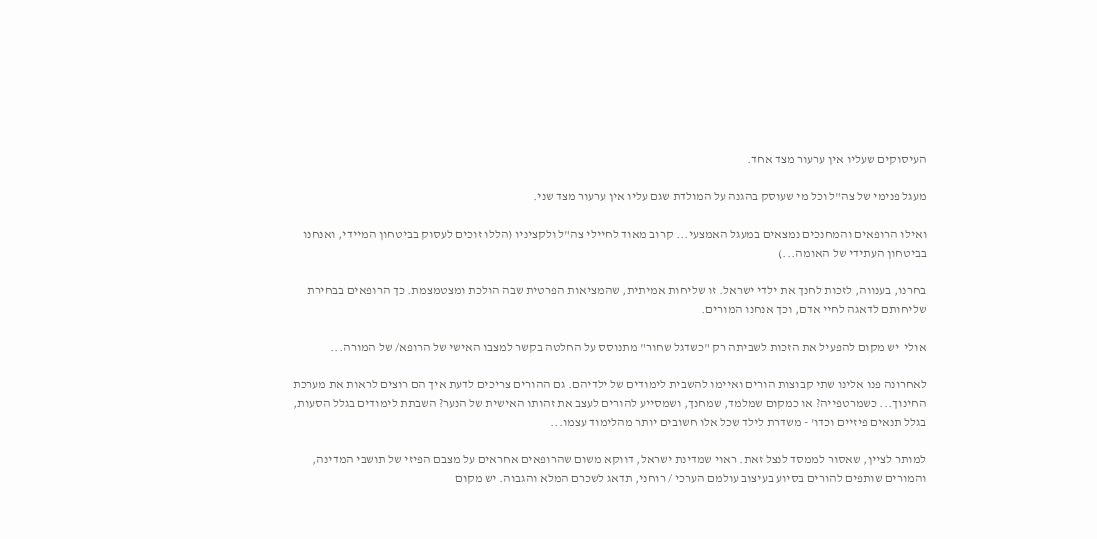העיסוקים שעליו אין ערעור מצד אחד.

מעגל פנימי של צה"ל וכל מי שעוסק בהגנה על המולדת שגם עליו אין ערעור מצד שני.

ואילו הרופאים והמחנכים נמצאים במעגל האמצעי... קרוב מאוד לחיילי צה"ל ולקציניו (הללו זוכים לעסוק בביטחון המיידי, ואנחנו בביטחון העתידי של האומה...)

בחרנו, בענווה, לזכות לחנך את ילדי ישראל. זו שליחות אמיתית, שהמציאות הפרטית שבה הולכת ומצטמצמת. כך הרופאים בבחירת שליחותם לדאגה לחיי אדם, וכך אנחנו המורים.

אולי  יש מקום להפעיל את הזכות לשביתה רק "כשדגל שחור" מתנוסס על החלטה בקשר למצבו האישי של הרופא/ של המורה...

לאחרונה פנו אלינו שתי קבוצות הורים ואיימו להשבית לימודים של ילדיהם. גם ההורים צריכים לדעת איך הם רוצים לראות את מערכת החינוך... כשמרטפייה? או כמקום שמלמד, שמחנך, ושמסייע להורים לעצב את זהותו האישית של הנער? השבתת לימודים בגלל הסעות, בגלל תנאים פיזיים וכדו' - משדרת לילד שכל אלו חשובים יותר מהלימוד עצמו...

למותר לציין, שאסור לממסד לנצל זאת. ראוי שמדינת ישראל, דווקא משום שהרופאים אחראים על מצבם הפיזי של תושבי המדינה, והמורים שותפים להורים בסיוע בעיצוב עולמם הערכי / רוחני, תדאג לשכרם המלא והגבוה. יש מקום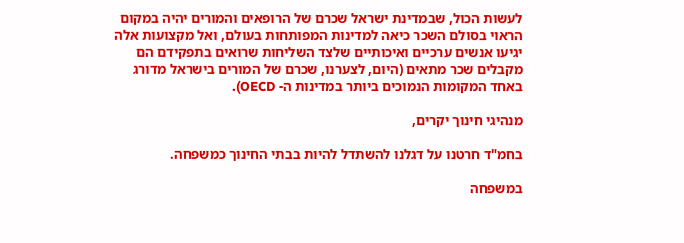לעשות הכול, שבמדינת ישראל שכרם של הרופאים והמורים יהיה במקום הראוי בסולם השכר כיאה למדינות המפותחות בעולם, ואל מקצועות אלה יגיעו אנשים ערכיים ואיכותיים שלצד השליחות שרואים בתפקידם הם מקבלים שכר מתאים (היום, לצערנו, שכרם של המורים בישראל מדורג באחד המקומות הנמוכים ביותר במדינות ה- OECD).

מנהיגי חינוך יקרים,

בחמ"ד חרטנו על דגלנו להשתדל להיות בבתי החינוך כמשפחה.

במשפחה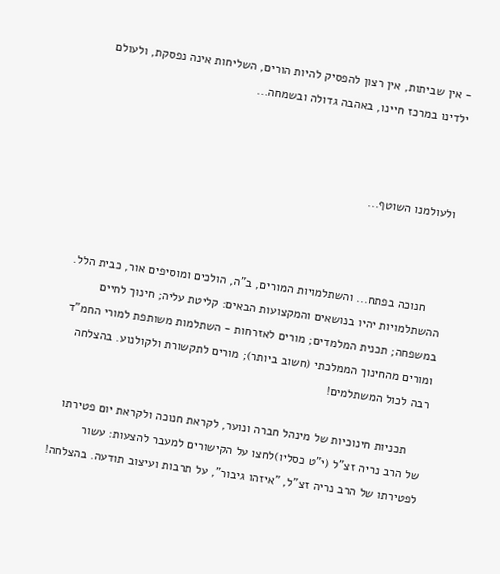- אין שביתות, אין רצון להפסיק להיות הורים, השליחות אינה נפסקת, ולעולם ילדינו במרכז חיינו, באהבה גדולה ובשמחה...



ולעולמנו השוטף...



     חנוכה בפתח... והשתלמויות המורים, ב"ה, הולכים ומוסיפים אור, כבית הלל. ההשתלמויות יהיו בנושאים והמקצועות הבאים: קליטת עליה; חינוך לחיים במשפחה; תכנית המלמדים; מורים לאזרחות - השתלמות משותפת למורי החמ"ד ומורים מהחינוך הממלכתי (חשוב ביותר); מורים לתקשורת ולקולנוע. בהצלחה רבה לכול המשתלמים!

     תכניות חינוכיות של מינהל חברה ונוער, לקראת חנוכה ולקראת יום פטירתו של הרב נריה זצ"ל (י"ט כסליו)לחצו על הקישורים למעבר להצעות: עשור לפטירתו של הרב נריה זצ"ל, "איזהו גיבור", על תרבות ועיצוב תודעה. בהצלחה!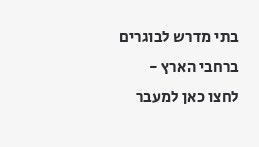בתי מדרש לבוגרים ברחבי הארץ -  לחצו כאן למעבר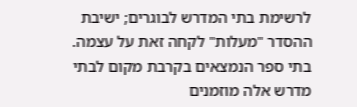לרשימת בתי המדרש לבוגרים; ישיבת ההסדר "מעלות" לקחה זאת על עצמה. בתי ספר הנמצאים בקרבת מקום לבתי מדרש אלה מוזמנים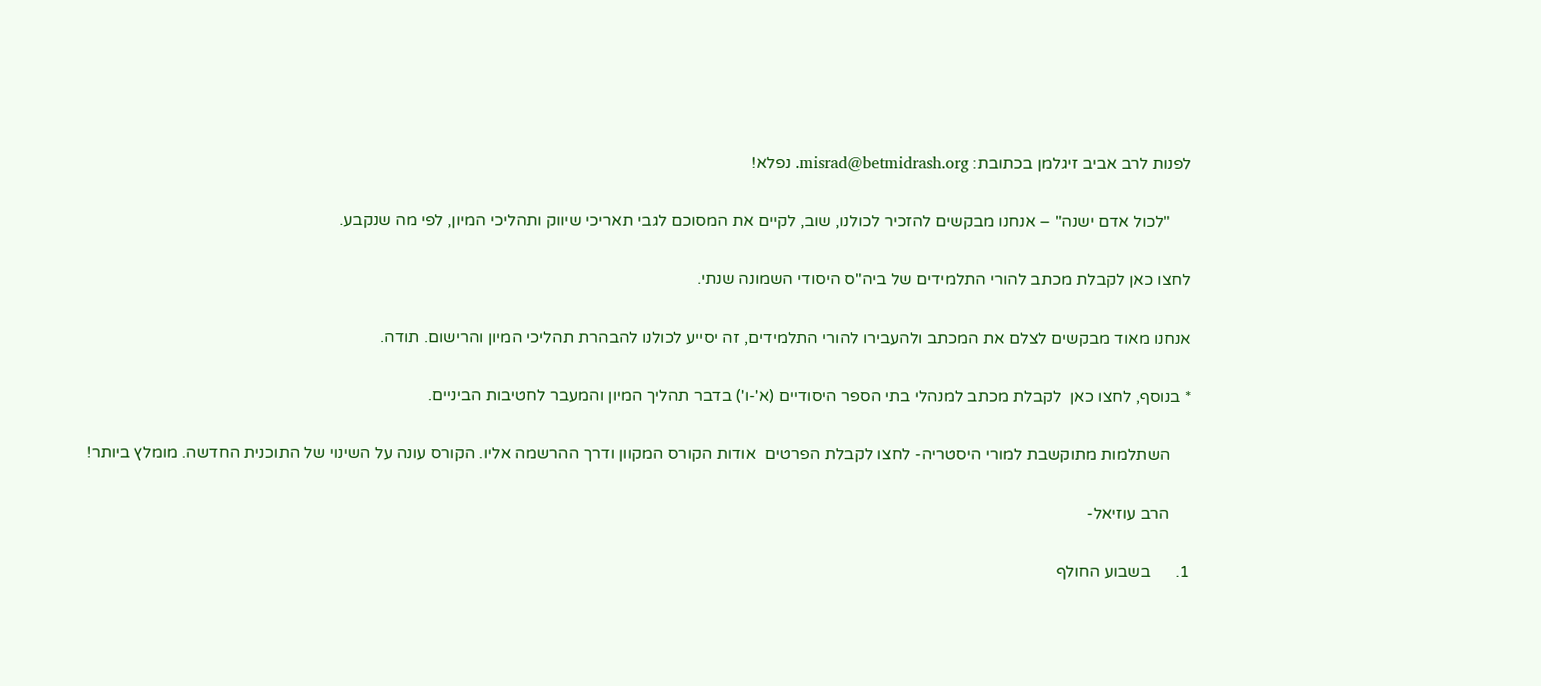לפנות לרב אביב זיגלמן בכתובת: misrad@betmidrash.org. נפלא!

     "לכול אדם ישנה" – אנחנו מבקשים להזכיר לכולנו, שוב, לקיים את המסוכם לגבי תאריכי שיווק ותהליכי המיון, לפי מה שנקבע.

לחצו כאן לקבלת מכתב להורי התלמידים של ביה"ס היסודי השמונה שנתי.

אנחנו מאוד מבקשים לצלם את המכתב ולהעבירו להורי התלמידים, זה יסייע לכולנו להבהרת תהליכי המיון והרישום. תודה.

* בנוסף, לחצו כאן  לקבלת מכתב למנהלי בתי הספר היסודיים (א'-ו') בדבר תהליך המיון והמעבר לחטיבות הביניים.

     השתלמות מתוקשבת למורי היסטריה- לחצו לקבלת הפרטים  אודות הקורס המקוון ודרך ההרשמה אליו. הקורס עונה על השינוי של התוכנית החדשה. מומלץ ביותר!

     הרב עוזיאל-

1.      בשבוע החולף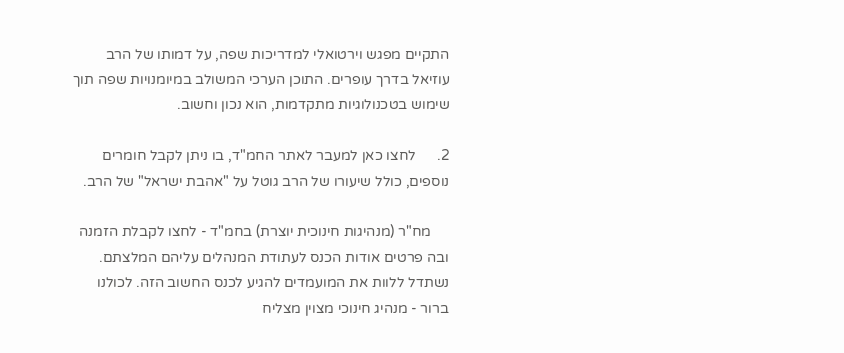התקיים מפגש וירטואלי למדריכות שפה, על דמותו של הרב עוזיאל בדרך עופרים. התוכן הערכי המשולב במיומנויות שפה תוך שימוש בטכנולוגיות מתקדמות, הוא נכון וחשוב.

2.      לחצו כאן למעבר לאתר החמ"ד, בו ניתן לקבל חומרים נוספים, כולל שיעורו של הרב גוטל על "אהבת ישראל" של הרב.

     מח"ר (מנהיגות חינוכית יוצרת) בחמ"ד - לחצו לקבלת הזמנה ובה פרטים אודות הכנס לעתודת המנהלים עליהם המלצתם. נשתדל ללוות את המועמדים להגיע לכנס החשוב הזה. לכולנו ברור - מנהיג חינוכי מצוין מצליח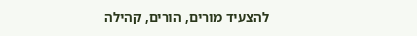להצעיד מורים, הורים, קהילה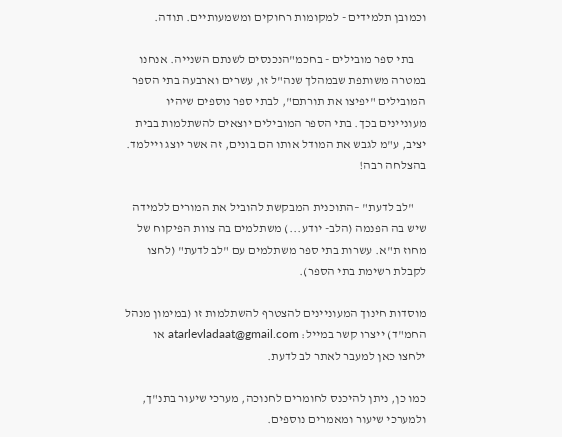וכמובן תלמידים - למקומות רחוקים ומשמעותיים. תודה.

     בתי ספר מובילים - בחכמ"הנכנסים לשנתם השנייה. אנחנו במטרה משותפת שבמהלך שנה"ל זו, עשרים וארבעה בתי הספר המובילים "יפיצו את תורתם", לבתי ספר נוספים שיהיו מעוניינים בכך. בתי הספר המובילים יוצאים להשתלמות בבית יציב, ע"מ לגבש את המודל אותו הם בונים, זה אשר יוצג ויילמד. בהצלחה רבה!

     "לב לדעת" –התוכנית המבקשת להוביל את המורים ללמידה שיש בה הפנמה (הלב- יודע...) משתלמים בה צוות הפיקוח של מחוז ת"א. עשרות בתי ספר משתלמים עם "לב לדעת" (לחצו לקבלת רשימת בתי הספר).

מוסדות חינוך המעוניינים להצטרף להשתלמות זו (במימון מנהל החמ"ד) ייצרו קשר במייל: atarlevladaat@gmail.com או ילחצו כאן למעבר לאתר לב לדעת.

כמו כן, ניתן להיכנס לחומרים לחנוכה, מערכי שיעור בתנ"ך, ולמערכי שיעור ומאמרים נוספים.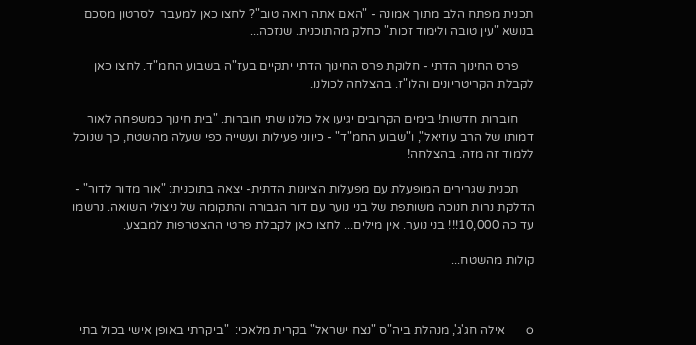תכנית מפתח הלב מתוך אמונה - "האם אתה רואה טוב"? לחצו כאן למעבר  לסרטון מסכם בנושא "עין טובה ולימוד זכות" כחלק מהתוכנית. שנזכה...

     פרס החינוך הדתי - חלוקת פרס החינוך הדתי יתקיים בעז"ה בשבוע החמ"ד. לחצו כאן לקבלת הקריטריונים והלו"ז. בהצלחה לכולנו.

     חוברות חדשות! בימים הקרובים יגיעו אל כולנו שתי חוברות. "בית חינוך כמשפחה לאור דמותו של הרב עוזיאל", ו"שבוע החמ"ד" - כיווני פעילות ועשייה כפי שעלה מהשטח, כך שנוכל ללמוד זה מזה. בהצלחה!

     תכנית שגרירים המופעלת עם מפעלות הציונות הדתית- יצאה בתוכנית: "אור מדור לדור" - הדלקת נרות חנוכה משותפת של בני נוער עם דור הגבורה והתקומה של ניצולי השואה. נרשמו עד כה 10,000!!! בני נוער. אין מילים... לחצו כאן לקבלת פרטי ההצטרפות למבצע.

קולות מהשטח...



o       אילה חג'ג', מנהלת ביה"ס "נצח ישראל" בקרית מלאכי:  "ביקרתי באופן אישי בכול בתי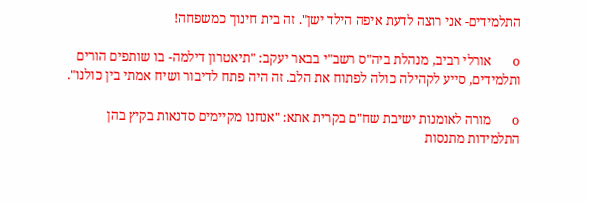התלמידים- אני רוצה לדעת איפה הילד ישן". זה בית חינוך כמשפחה!

o       אורלי רביב, מנהלת ביה"ס רשב"י בבאר יעקב: "תיאטרון דילמה- בו שותפים הורים ותלמידים, סייע לקהילה כולה לפתוח את הלב. זה היה פתח לדיבור ושיח אמתי בין כולנו".

o       מורה לאומנות ישיבת שח"ם בקרית אתא: "אנחנו מקיימים סדנאות בקיץ בהן התלמידות מתנסות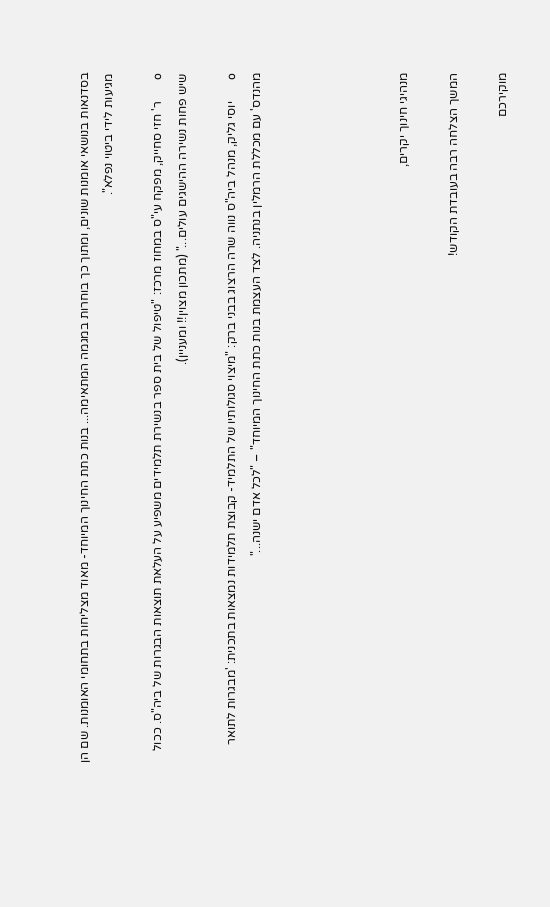בסדנאות בנושאי אומנות שונים, ומתוך כך בוחרות במגמה המתאימה... בנות כתת החינוך המיוחד- מאוד מצליחות בתחומי האומנות. שם הן מגיעות לידי ביטוי נפלא".

o       ר' חזי סחייק, מפקח עי"ס במחוז מרכז: "טיפול של בית ספר בנשירת תלמידים משפיע על העלאת תוצאות הבגרות של ביה"ס. ככול שיש פחות נשירה ההישגים עולים..." (מתכון מצוין!! ומעניין).

o       יוסי גליק, מנהל ביה"ס נווה שרה הרצוג בבני ברק: "מיצוי סגולותיו של התלמיד- קבוצת תלמידות נמצאות בתכנית: 'מבגרות לתואר מהנדס' עם מכללת הרמלין בנתניה. לצד העצמת בנות כתת החינוך המיוחד" – "לכל אדם ישנה..."





מנהיגי חינוך יקרים,

המשך הצלחה רבה בעובדת הקודש!

מוקירכם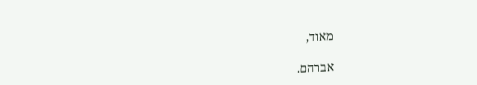מאוד,

אברהם.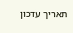תאריך עדכון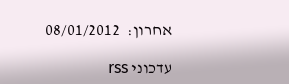אחרון:  08/01/2012

עדכוני rss